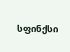სფინქსი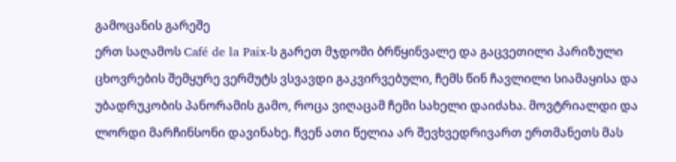გამოცანის გარეშე
ერთ საღამოს Café de la Paix-ს გარეთ მჯდომი ბრწყინვალე და გაცვეთილი პარიზული ცხოვრების შემყურე ვერმუტს ვსვავდი გაკვირვებული, ჩემს წინ ჩავლილი სიამაყისა და უბადრუკობის პანორამის გამო, როცა ვიღაცამ ჩემი სახელი დაიძახა. მოვტრიალდი და ლორდი მარჩინსონი დავინახე. ჩვენ ათი წელია არ შევხვედრივართ ერთმანეთს მას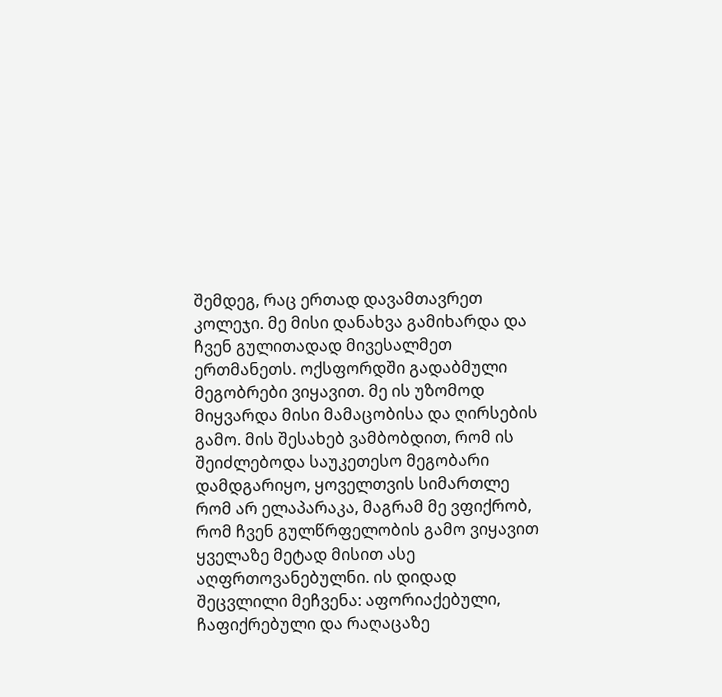შემდეგ, რაც ერთად დავამთავრეთ კოლეჯი. მე მისი დანახვა გამიხარდა და ჩვენ გულითადად მივესალმეთ ერთმანეთს. ოქსფორდში გადაბმული მეგობრები ვიყავით. მე ის უზომოდ მიყვარდა მისი მამაცობისა და ღირსების გამო. მის შესახებ ვამბობდით, რომ ის შეიძლებოდა საუკეთესო მეგობარი დამდგარიყო, ყოველთვის სიმართლე რომ არ ელაპარაკა, მაგრამ მე ვფიქრობ, რომ ჩვენ გულწრფელობის გამო ვიყავით ყველაზე მეტად მისით ასე აღფრთოვანებულნი. ის დიდად შეცვლილი მეჩვენა: აფორიაქებული, ჩაფიქრებული და რაღაცაზე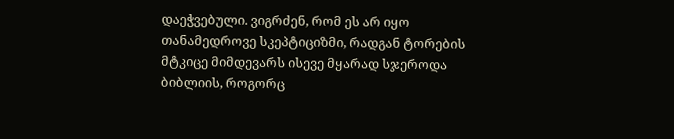დაეჭვებული. ვიგრძენ, რომ ეს არ იყო თანამედროვე სკეპტიციზმი, რადგან ტორების მტკიცე მიმდევარს ისევე მყარად სჯეროდა ბიბლიის, როგორც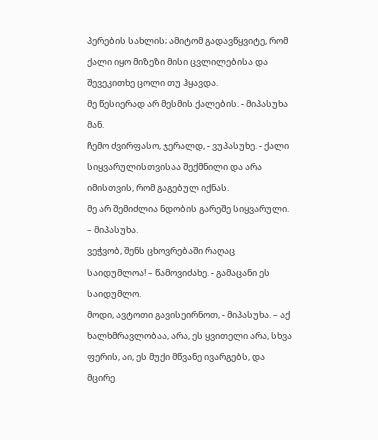პერების სახლის; ამიტომ გადავწყვიტე, რომ ქალი იყო მიზეზი მისი ცვლილებისა და შევეკითხე ცოლი თუ ჰყავდა.
მე წესიერად არ მესმის ქალების. - მიპასუხა მან.
ჩემო ძვირფასო, ჯერალდ, - ვუპასუხე. - ქალი სიყვარულისთვისაა შექმნილი და არა იმისთვის, რომ გაგებულ იქნას.
მე არ შემიძლია ნდობის გარეშე სიყვარული. – მიპასუხა.
ვეჭვობ, შენს ცხოვრებაში რაღაც საიდუმლოა! – წამოვიძახე. - გამაცანი ეს საიდუმლო.
მოდი, ავტოთი გავისეირნოთ, - მიპასუხა. – აქ ხალხმრავლობაა, არა, ეს ყვითელი არა, სხვა ფერის, აი, ეს მუქი მწვანე ივარგებს, და მცირე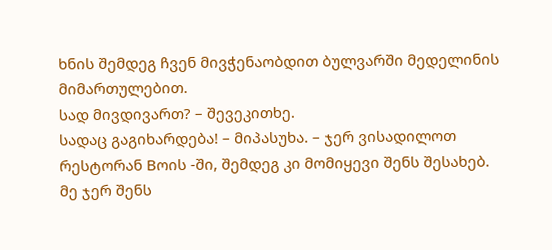ხნის შემდეგ ჩვენ მივჭენაობდით ბულვარში მედელინის მიმართულებით.
სად მივდივართ? – შევეკითხე.
სადაც გაგიხარდება! – მიპასუხა. – ჯერ ვისადილოთ რესტორან Bოის -ში, შემდეგ კი მომიყევი შენს შესახებ.
მე ჯერ შენს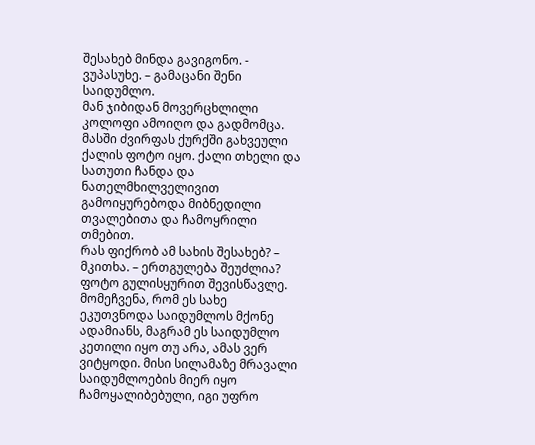შესახებ მინდა გავიგონო. - ვუპასუხე. – გამაცანი შენი საიდუმლო.
მან ჯიბიდან მოვერცხლილი კოლოფი ამოიღო და გადმომცა. მასში ძვირფას ქურქში გახვეული ქალის ფოტო იყო. ქალი თხელი და სათუთი ჩანდა და ნათელმხილველივით გამოიყურებოდა მიბნედილი თვალებითა და ჩამოყრილი თმებით.
რას ფიქრობ ამ სახის შესახებ? – მკითხა. – ერთგულება შეუძლია?
ფოტო გულისყურით შევისწავლე. მომეჩვენა, რომ ეს სახე ეკუთვნოდა საიდუმლოს მქონე ადამიანს, მაგრამ ეს საიდუმლო კეთილი იყო თუ არა, ამას ვერ ვიტყოდი. მისი სილამაზე მრავალი საიდუმლოების მიერ იყო ჩამოყალიბებული, იგი უფრო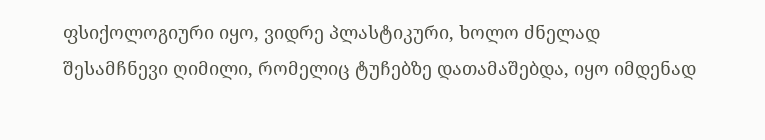ფსიქოლოგიური იყო, ვიდრე პლასტიკური, ხოლო ძნელად შესამჩნევი ღიმილი, რომელიც ტუჩებზე დათამაშებდა, იყო იმდენად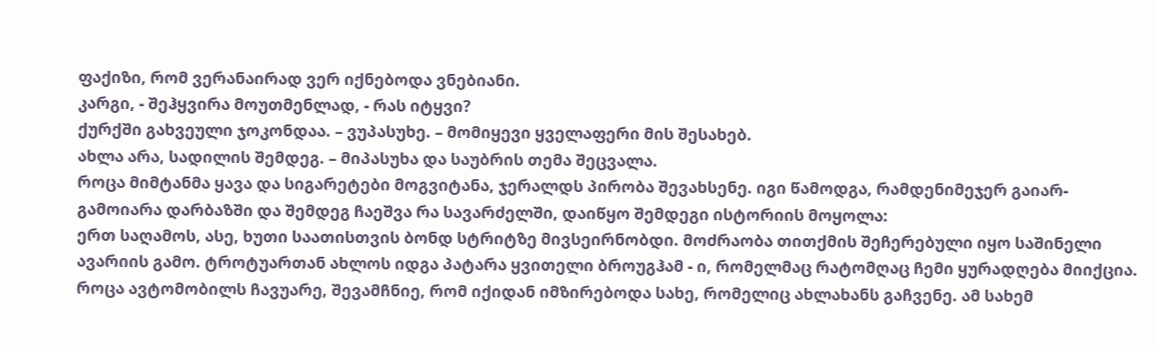ფაქიზი, რომ ვერანაირად ვერ იქნებოდა ვნებიანი.
კარგი, - შეჰყვირა მოუთმენლად, - რას იტყვი?
ქურქში გახვეული ჯოკონდაა. – ვუპასუხე. – მომიყევი ყველაფერი მის შესახებ.
ახლა არა, სადილის შემდეგ. – მიპასუხა და საუბრის თემა შეცვალა.
როცა მიმტანმა ყავა და სიგარეტები მოგვიტანა, ჯერალდს პირობა შევახსენე. იგი წამოდგა, რამდენიმეჯერ გაიარ-გამოიარა დარბაზში და შემდეგ ჩაეშვა რა სავარძელში, დაიწყო შემდეგი ისტორიის მოყოლა:
ერთ საღამოს, ასე, ხუთი საათისთვის ბონდ სტრიტზე მივსეირნობდი. მოძრაობა თითქმის შეჩერებული იყო საშინელი ავარიის გამო. ტროტუართან ახლოს იდგა პატარა ყვითელი ბროუგჰამ - ი, რომელმაც რატომღაც ჩემი ყურადღება მიიქცია. როცა ავტომობილს ჩავუარე, შევამჩნიე, რომ იქიდან იმზირებოდა სახე, რომელიც ახლახანს გაჩვენე. ამ სახემ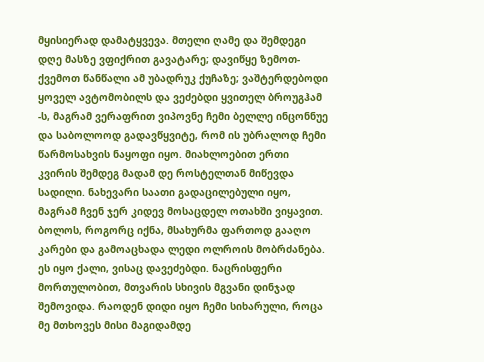მყისიერად დამატყვევა. მთელი ღამე და შემდეგი დღე მასზე ვფიქრით გავატარე; დავიწყე ზემოთ-ქვემოთ წანწალი ამ უბადრუკ ქუჩაზე; ვაშტერდებოდი ყოველ ავტომობილს და ვეძებდი ყვითელ ბროუგჰამ -ს, მაგრამ ვერაფრით ვიპოვნე ჩემი ბელლე ინცონნუე და საბოლოოდ გადავწყვიტე, რომ ის უბრალოდ ჩემი წარმოსახვის ნაყოფი იყო. მიახლოებით ერთი კვირის შემდეგ მადამ დე როსტელთან მიწევდა სადილი. ნახევარი საათი გადაცილებული იყო, მაგრამ ჩვენ ჯერ კიდევ მოსაცდელ ოთახში ვიყავით. ბოლოს, როგორც იქნა, მსახურმა ფართოდ გააღო კარები და გამოაცხადა ლედი ოლროის მობრძანება. ეს იყო ქალი, ვისაც დავეძებდი. ნაცრისფერი მორთულობით, მთვარის სხივის მგვანი დინჯად შემოვიდა. რაოდენ დიდი იყო ჩემი სიხარული, როცა მე მთხოვეს მისი მაგიდამდე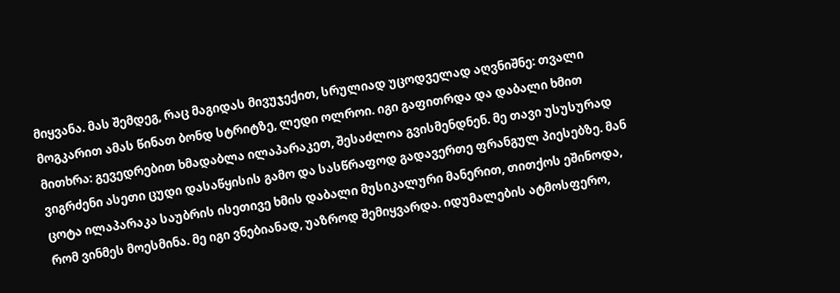მიყვანა. მას შემდეგ, რაც მაგიდას მივუჯექით, სრულიად უცოდველად აღვნიშნე: თვალი მოგკარით ამას წინათ ბონდ სტრიტზე, ლედი ოლროი. იგი გაფითრდა და დაბალი ხმით მითხრა: გევედრებით ხმადაბლა ილაპარაკეთ, შესაძლოა გვისმენდნენ. მე თავი უსუსურად ვიგრძენი ასეთი ცუდი დასაწყისის გამო და სასწრაფოდ გადავერთე ფრანგულ პიესებზე. მან ცოტა ილაპარაკა საუბრის ისეთივე ხმის დაბალი მუსიკალური მანერით, თითქოს ეშინოდა, რომ ვინმეს მოესმინა. მე იგი ვნებიანად, უაზროდ შემიყვარდა. იდუმალების ატმოსფერო,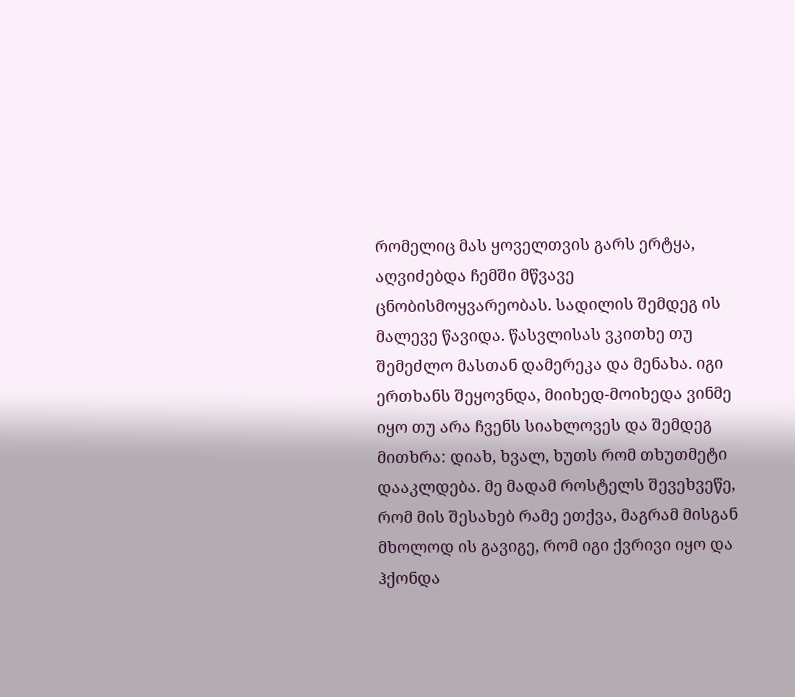რომელიც მას ყოველთვის გარს ერტყა, აღვიძებდა ჩემში მწვავე ცნობისმოყვარეობას. სადილის შემდეგ ის მალევე წავიდა. წასვლისას ვკითხე თუ შემეძლო მასთან დამერეკა და მენახა. იგი ერთხანს შეყოვნდა, მიიხედ-მოიხედა ვინმე იყო თუ არა ჩვენს სიახლოვეს და შემდეგ მითხრა: დიახ, ხვალ, ხუთს რომ თხუთმეტი დააკლდება. მე მადამ როსტელს შევეხვეწე, რომ მის შესახებ რამე ეთქვა, მაგრამ მისგან მხოლოდ ის გავიგე, რომ იგი ქვრივი იყო და ჰქონდა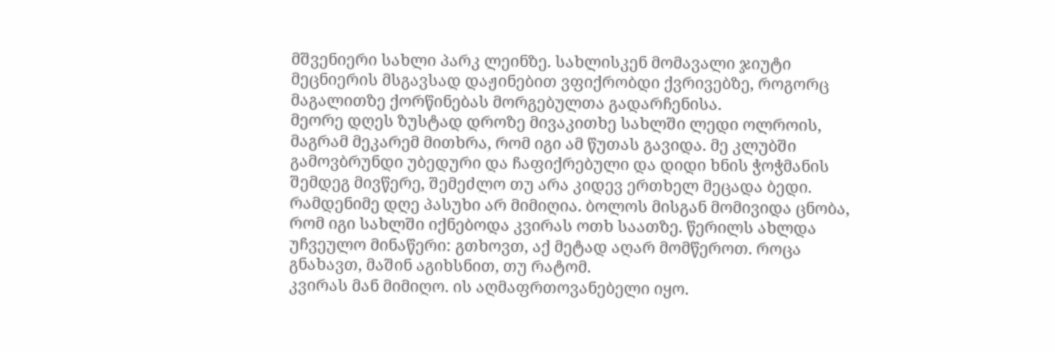მშვენიერი სახლი პარკ ლეინზე. სახლისკენ მომავალი ჯიუტი მეცნიერის მსგავსად დაჟინებით ვფიქრობდი ქვრივებზე, როგორც მაგალითზე ქორწინებას მორგებულთა გადარჩენისა.
მეორე დღეს ზუსტად დროზე მივაკითხე სახლში ლედი ოლროის, მაგრამ მეკარემ მითხრა, რომ იგი ამ წუთას გავიდა. მე კლუბში გამოვბრუნდი უბედური და ჩაფიქრებული და დიდი ხნის ჭოჭმანის შემდეგ მივწერე, შემეძლო თუ არა კიდევ ერთხელ მეცადა ბედი. რამდენიმე დღე პასუხი არ მიმიღია. ბოლოს მისგან მომივიდა ცნობა, რომ იგი სახლში იქნებოდა კვირას ოთხ საათზე. წერილს ახლდა უჩვეულო მინაწერი: გთხოვთ, აქ მეტად აღარ მომწეროთ. როცა გნახავთ, მაშინ აგიხსნით, თუ რატომ.
კვირას მან მიმიღო. ის აღმაფრთოვანებელი იყო.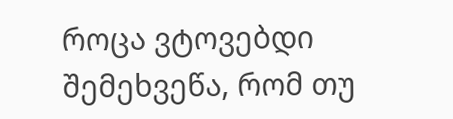როცა ვტოვებდი შემეხვეწა, რომ თუ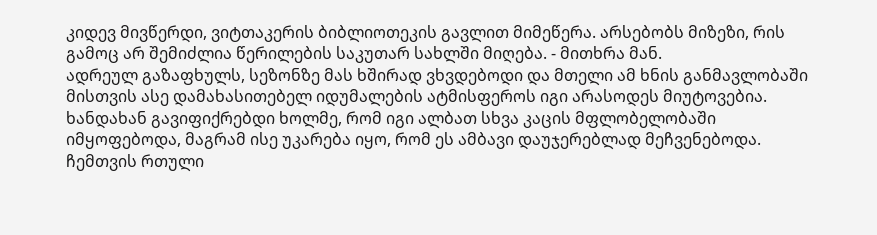კიდევ მივწერდი, ვიტთაკერის ბიბლიოთეკის გავლით მიმეწერა. არსებობს მიზეზი, რის გამოც არ შემიძლია წერილების საკუთარ სახლში მიღება. - მითხრა მან.
ადრეულ გაზაფხულს, სეზონზე მას ხშირად ვხვდებოდი და მთელი ამ ხნის განმავლობაში მისთვის ასე დამახასითებელ იდუმალების ატმისფეროს იგი არასოდეს მიუტოვებია. ხანდახან გავიფიქრებდი ხოლმე, რომ იგი ალბათ სხვა კაცის მფლობელობაში იმყოფებოდა, მაგრამ ისე უკარება იყო, რომ ეს ამბავი დაუჯერებლად მეჩვენებოდა. ჩემთვის რთული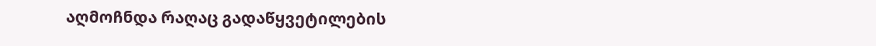აღმოჩნდა რაღაც გადაწყვეტილების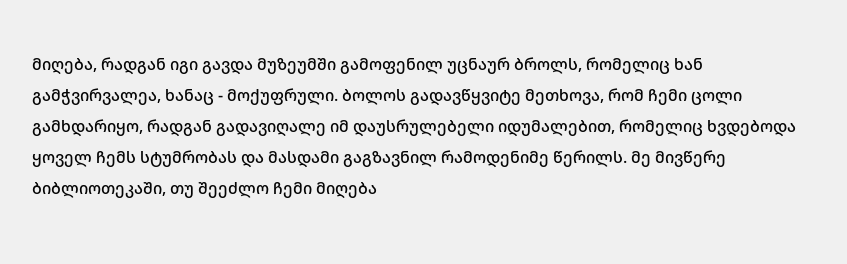მიღება, რადგან იგი გავდა მუზეუმში გამოფენილ უცნაურ ბროლს, რომელიც ხან გამჭვირვალეა, ხანაც - მოქუფრული. ბოლოს გადავწყვიტე მეთხოვა, რომ ჩემი ცოლი გამხდარიყო, რადგან გადავიღალე იმ დაუსრულებელი იდუმალებით, რომელიც ხვდებოდა ყოველ ჩემს სტუმრობას და მასდამი გაგზავნილ რამოდენიმე წერილს. მე მივწერე ბიბლიოთეკაში, თუ შეეძლო ჩემი მიღება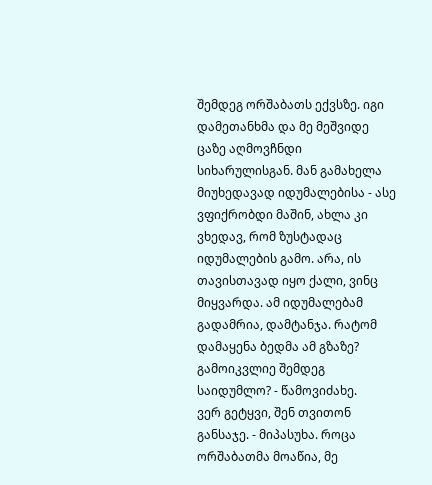შემდეგ ორშაბათს ექვსზე. იგი დამეთანხმა და მე მეშვიდე ცაზე აღმოვჩნდი სიხარულისგან. მან გამახელა მიუხედავად იდუმალებისა - ასე ვფიქრობდი მაშინ, ახლა კი ვხედავ, რომ ზუსტადაც იდუმალების გამო. არა, ის თავისთავად იყო ქალი, ვინც მიყვარდა. ამ იდუმალებამ გადამრია, დამტანჯა. რატომ დამაყენა ბედმა ამ გზაზე?
გამოიკვლიე შემდეგ საიდუმლო? - წამოვიძახე.
ვერ გეტყვი, შენ თვითონ განსაჯე. - მიპასუხა. როცა ორშაბათმა მოაწია, მე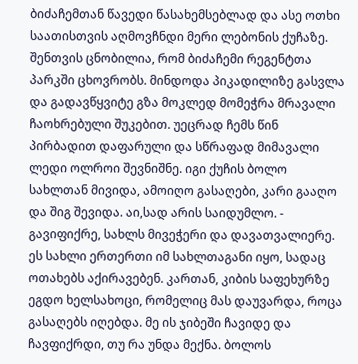ბიძაჩემთან წავედი წასახემსებლად და ასე ოთხი საათისთვის აღმოვჩნდი მერი ლებონის ქუჩაზე. შენთვის ცნობილია, რომ ბიძაჩემი რეგენტთა პარკში ცხოვრობს. მინდოდა პიკადილიზე გასვლა და გადავწყვიტე გზა მოკლედ მომეჭრა მრავალი ჩაოხრებული შუკებით. უეცრად ჩემს წინ პირბადით დაფარული და სწრაფად მიმავალი ლედი ოლროი შევნიშნე. იგი ქუჩის ბოლო სახლთან მივიდა, ამოიღო გასაღები, კარი გააღო და შიგ შევიდა. აი,სად არის საიდუმლო. - გავიფიქრე, სახლს მივეჭერი და დავათვალიერე. ეს სახლი ერთერთი იმ სახლთაგანი იყო, სადაც ოთახებს აქირავებენ. კართან, კიბის საფეხურზე ეგდო ხელსახოცი, რომელიც მას დაუვარდა, როცა გასაღებს იღებდა. მე ის ჯიბეში ჩავიდე და ჩავფიქრდი, თუ რა უნდა მექნა. ბოლოს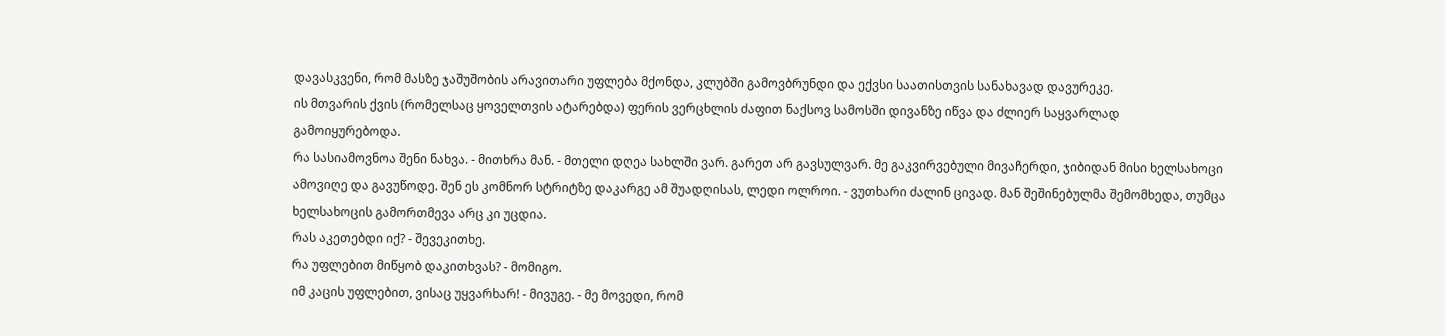დავასკვენი, რომ მასზე ჯაშუშობის არავითარი უფლება მქონდა, კლუბში გამოვბრუნდი და ექვსი საათისთვის სანახავად დავურეკე.
ის მთვარის ქვის (რომელსაც ყოველთვის ატარებდა) ფერის ვერცხლის ძაფით ნაქსოვ სამოსში დივანზე იწვა და ძლიერ საყვარლად გამოიყურებოდა.
რა სასიამოვნოა შენი ნახვა. - მითხრა მან. - მთელი დღეა სახლში ვარ. გარეთ არ გავსულვარ. მე გაკვირვებული მივაჩერდი, ჯიბიდან მისი ხელსახოცი ამოვიღე და გავუწოდე. შენ ეს კომნორ სტრიტზე დაკარგე ამ შუადღისას, ლედი ოლროი. - ვუთხარი ძალინ ცივად. მან შეშინებულმა შემომხედა, თუმცა ხელსახოცის გამორთმევა არც კი უცდია.
რას აკეთებდი იქ? - შევეკითხე.
რა უფლებით მიწყობ დაკითხვას? - მომიგო.
იმ კაცის უფლებით, ვისაც უყვარხარ! - მივუგე. - მე მოვედი, რომ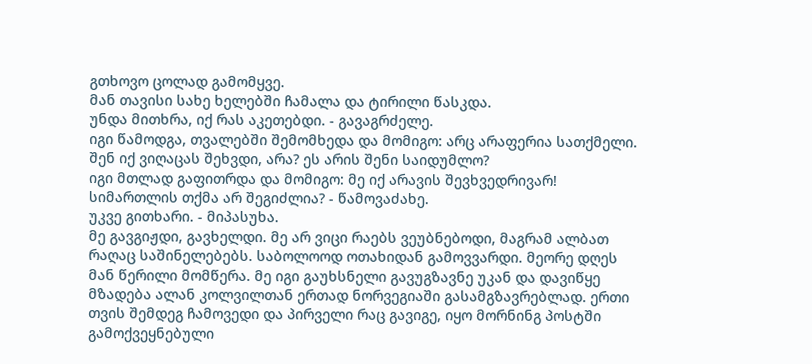გთხოვო ცოლად გამომყვე.
მან თავისი სახე ხელებში ჩამალა და ტირილი წასკდა.
უნდა მითხრა, იქ რას აკეთებდი. - გავაგრძელე.
იგი წამოდგა, თვალებში შემომხედა და მომიგო: არც არაფერია სათქმელი.
შენ იქ ვიღაცას შეხვდი, არა? ეს არის შენი საიდუმლო?
იგი მთლად გაფითრდა და მომიგო: მე იქ არავის შევხვედრივარ!
სიმართლის თქმა არ შეგიძლია? - წამოვაძახე.
უკვე გითხარი. - მიპასუხა.
მე გავგიჟდი, გავხელდი. მე არ ვიცი რაებს ვეუბნებოდი, მაგრამ ალბათ რაღაც საშინელებებს. საბოლოოდ ოთახიდან გამოვვარდი. მეორე დღეს მან წერილი მომწერა. მე იგი გაუხსნელი გავუგზავნე უკან და დავიწყე მზადება ალან კოლვილთან ერთად ნორვეგიაში გასამგზავრებლად. ერთი თვის შემდეგ ჩამოვედი და პირველი რაც გავიგე, იყო მორნინგ პოსტში გამოქვეყნებული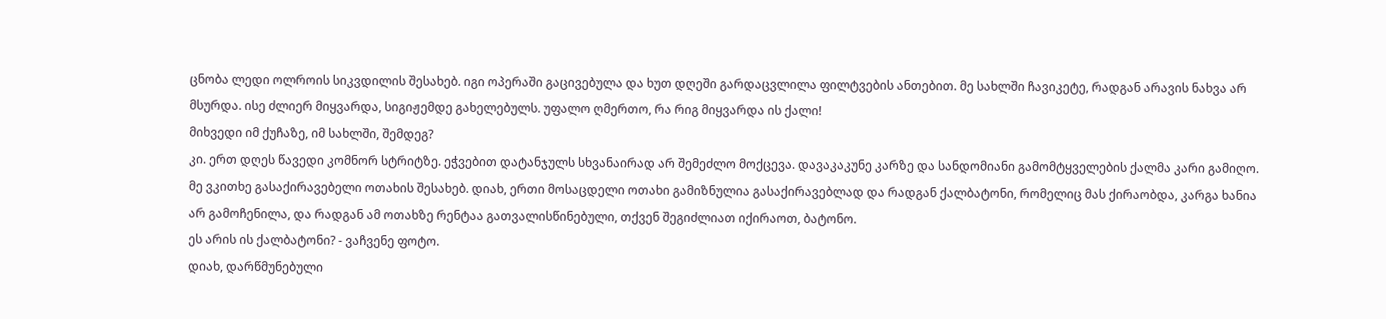ცნობა ლედი ოლროის სიკვდილის შესახებ. იგი ოპერაში გაცივებულა და ხუთ დღეში გარდაცვლილა ფილტვების ანთებით. მე სახლში ჩავიკეტე, რადგან არავის ნახვა არ მსურდა. ისე ძლიერ მიყვარდა, სიგიჟემდე გახელებულს. უფალო ღმერთო, რა რიგ მიყვარდა ის ქალი!
მიხვედი იმ ქუჩაზე, იმ სახლში, შემდეგ?
კი. ერთ დღეს წავედი კომნორ სტრიტზე. ეჭვებით დატანჯულს სხვანაირად არ შემეძლო მოქცევა. დავაკაკუნე კარზე და სანდომიანი გამომტყველების ქალმა კარი გამიღო. მე ვკითხე გასაქირავებელი ოთახის შესახებ. დიახ, ერთი მოსაცდელი ოთახი გამიზნულია გასაქირავებლად და რადგან ქალბატონი, რომელიც მას ქირაობდა, კარგა ხანია არ გამოჩენილა, და რადგან ამ ოთახზე რენტაა გათვალისწინებული, თქვენ შეგიძლიათ იქირაოთ, ბატონო.
ეს არის ის ქალბატონი? - ვაჩვენე ფოტო.
დიახ, დარწმუნებული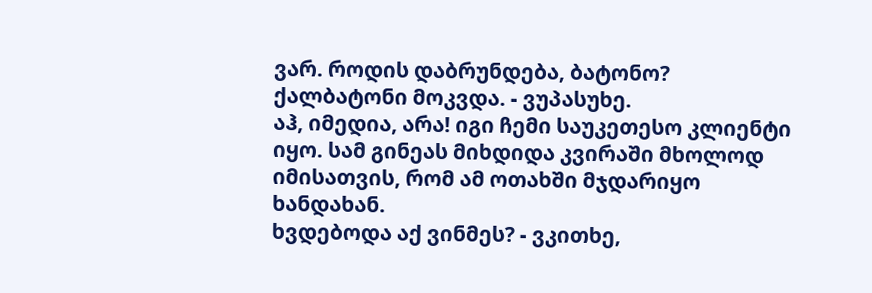ვარ. როდის დაბრუნდება, ბატონო?
ქალბატონი მოკვდა. - ვუპასუხე.
აჰ, იმედია, არა! იგი ჩემი საუკეთესო კლიენტი იყო. სამ გინეას მიხდიდა კვირაში მხოლოდ იმისათვის, რომ ამ ოთახში მჯდარიყო ხანდახან.
ხვდებოდა აქ ვინმეს? - ვკითხე,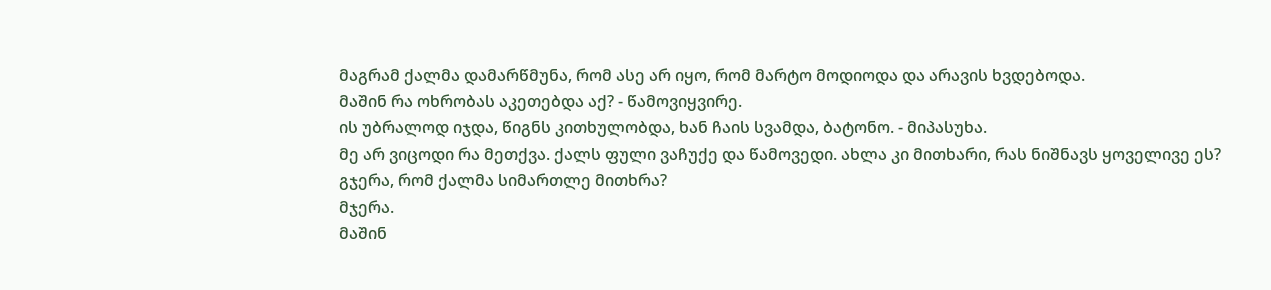მაგრამ ქალმა დამარწმუნა, რომ ასე არ იყო, რომ მარტო მოდიოდა და არავის ხვდებოდა.
მაშინ რა ოხრობას აკეთებდა აქ? - წამოვიყვირე.
ის უბრალოდ იჯდა, წიგნს კითხულობდა, ხან ჩაის სვამდა, ბატონო. - მიპასუხა.
მე არ ვიცოდი რა მეთქვა. ქალს ფული ვაჩუქე და წამოვედი. ახლა კი მითხარი, რას ნიშნავს ყოველივე ეს? გჯერა, რომ ქალმა სიმართლე მითხრა?
მჯერა.
მაშინ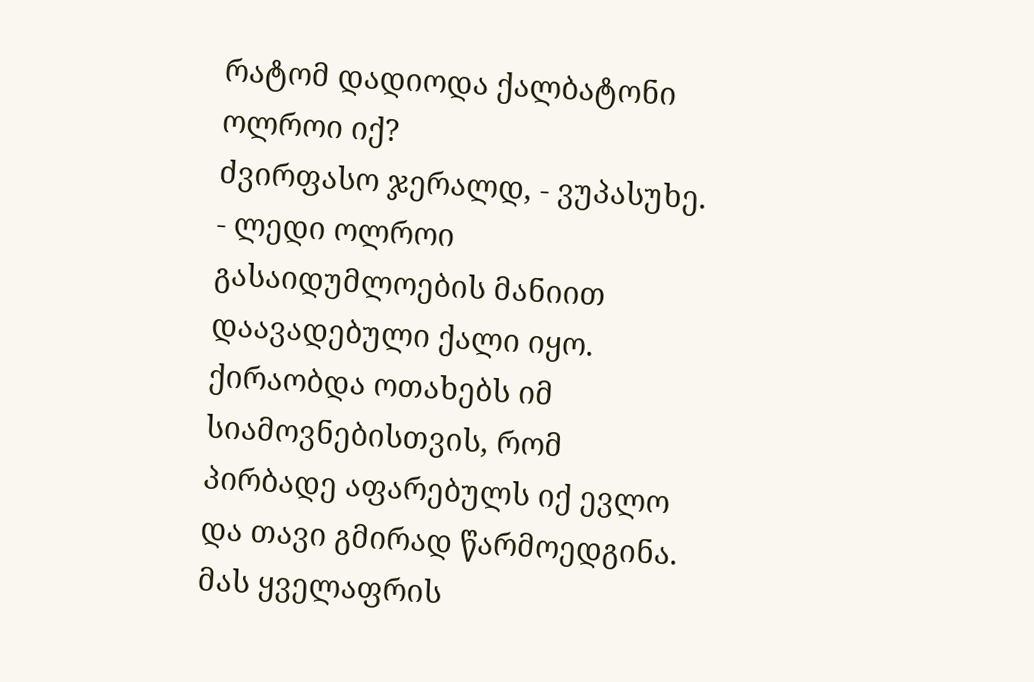რატომ დადიოდა ქალბატონი ოლროი იქ?
ძვირფასო ჯერალდ, - ვუპასუხე. - ლედი ოლროი გასაიდუმლოების მანიით დაავადებული ქალი იყო. ქირაობდა ოთახებს იმ სიამოვნებისთვის, რომ პირბადე აფარებულს იქ ევლო და თავი გმირად წარმოედგინა. მას ყველაფრის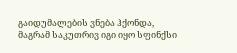გაიდუმალების ვნება ჰქონდა, მაგრამ საკუთრივ იგი იყო სფინქსი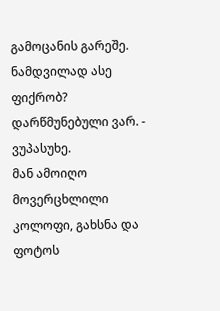გამოცანის გარეშე.
ნამდვილად ასე ფიქრობ?
დარწმუნებული ვარ. - ვუპასუხე.
მან ამოიღო მოვერცხლილი კოლოფი, გახსნა და ფოტოს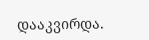დააკვირდა.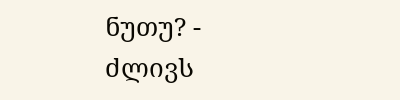ნუთუ? - ძლივს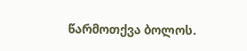წარმოთქვა ბოლოს.